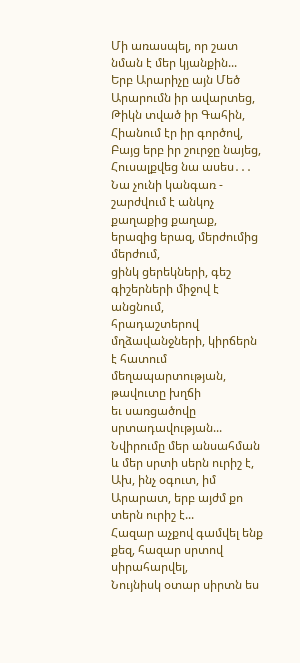Մի առասպել, որ շատ նման է մեր կյանքին...
Երբ Արարիչը այն Մեծ
Արարումն իր ավարտեց,
Թիկն տված իր Գահին,
Հիանում էր իր գործով,
Բայց երբ իր շուրջը նայեց,
Հուսալքվեց նա ասես․․․
Նա չունի կանգառ - շարժվում է անկոչ
քաղաքից քաղաք, երազից երազ, մերժումից մերժում,
ցինկ ցերեկների, գեշ գիշերների միջով է անցնում,
հրադաշտերով մղձավանջների, կիրճերն է հատում
մեղապարտության, թավուտը խղճի
եւ սառցածովը սրտադավության...
Նվիրումը մեր անսահման և մեր սրտի սերն ուրիշ է,
Ախ, ինչ օգուտ, իմ Արարատ, երբ այժմ քո տերն ուրիշ է...
Հազար աչքով գամվել ենք քեզ, հազար սրտով սիրահարվել,
Նույնիսկ օտար սիրտն ես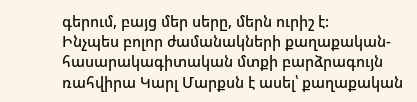գերում, բայց մեր սերը, մերն ուրիշ է:
Ինչպես բոլոր ժամանակների քաղաքական-հասարակագիտական մտքի բարձրագույն ռահվիրա Կարլ Մարքսն է ասել՝ քաղաքական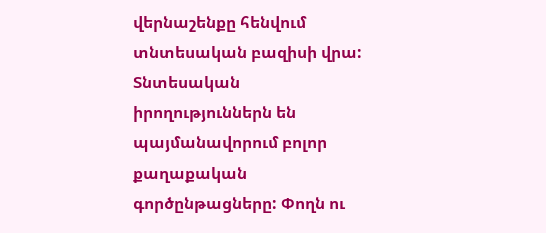վերնաշենքը հենվում տնտեսական բազիսի վրա: Տնտեսական իրողություններն են պայմանավորում բոլոր քաղաքական գործընթացները: Փողն ու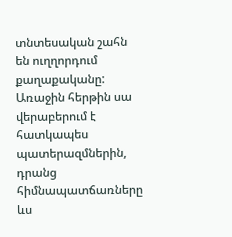տնտեսական շահն են ուղղորդում քաղաքականը: Առաջին հերթին սա վերաբերում է հատկապես պատերազմներին, դրանց հիմնապատճառները ևս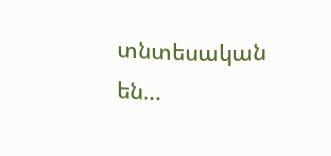տնտեսական են...